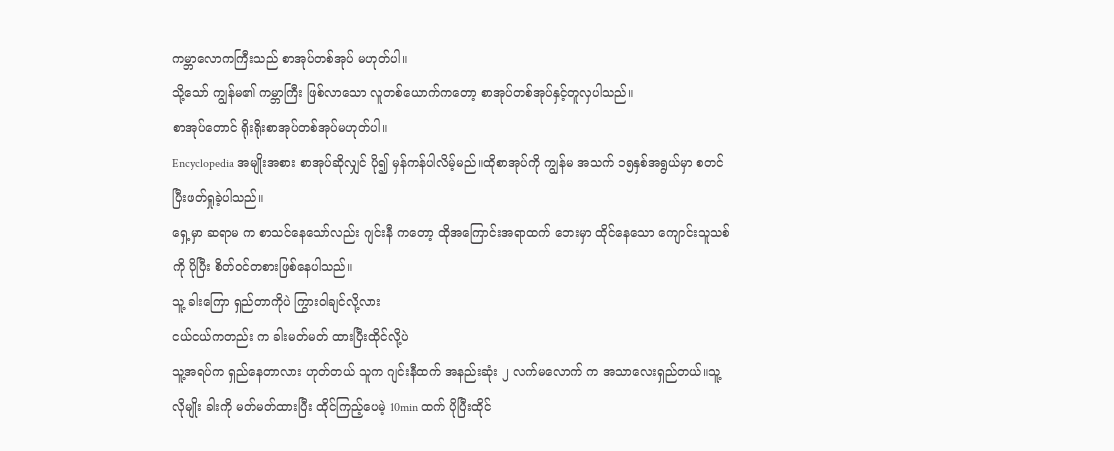ကမ္ဘာလောကကြီးသည် စာအုပ်တစ်အုပ် မဟုတ်ပါ။
သို့သော် ကျွန်မ၏ ကမ္ဘာကြီး ဖြစ်လာသော လူတစ်ယောက်ကတော့ စာအုပ်တစ်အုပ်နှင့်တူလှပါသည်။
စာအုပ်တောင် ရိုးရိုးစာအုပ်တစ်အုပ်မဟုတ်ပါ။
Encyclopedia အမျိုးအစား စာအုပ်ဆိုလျှင် ပို၍ မှန်ကန်ပါလိမ့်မည်။ထိုစာအုပ်ကို ကျွန်မ အသက် ၁၅နှစ်အရွယ်မှာ စတင်ပြီးဖတ်ရှုခဲ့ပါသည်။
ရှေ့မှာ ဆရာမ က စာသင်နေသော်လည်း ဂျင်းနီ ကတော့ ထိုအကြောင်းအရာထက် ဘေးမှာ ထိုင်နေသော ကျောင်းသူသစ်ကို ပိုပြီး စိတ်ဝင်တစားဖြစ်နေပါသည်။
သူ့ ခါးကြော ရှည်တာကိုပဲ ကြွားဝါချင်လို့လား
ငယ်ငယ်ကတည်း က ခါးမတ်မတ် ထားပြီးထိုင်လို့ပဲ
သူ့အရပ်က ရှည်နေတာလား ဟုတ်တယ် သူက ဂျင်းနီထက် အနည်းဆုံး ၂ လက်မလောက် က အသာလေးရှည်တယ်။သူ့လိုမျိုး ခါးကို မတ်မတ်ထားပြီး ထိုင်ကြည့်ပေမဲ့ 10min ထက် ပိုပြီးထိုင်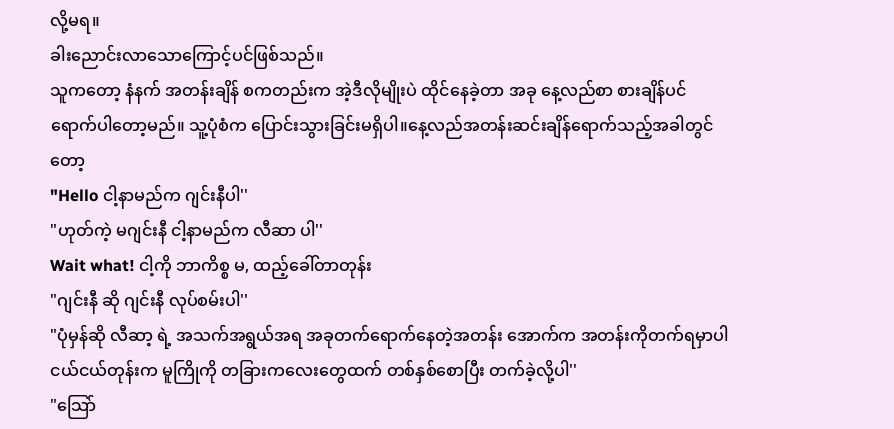လို့မရ။
ခါးညောင်းလာသောကြောင့်ပင်ဖြစ်သည်။
သူကတော့ နံနက် အတန်းချိန် စကတည်းက အဲ့ဒီလိုမျိုးပဲ ထိုင်နေခဲ့တာ အခု နေ့လည်စာ စားချိန်ပင်ရောက်ပါတော့မည်။ သူ့ပုံစံက ပြောင်းသွားခြင်းမရှိပါ။နေ့လည်အတန်းဆင်းချိန်ရောက်သည့်အခါတွင်တော့
"Hello ငါ့နာမည်က ဂျင်းနီပါ''
"ဟုတ်ကဲ့ မဂျင်းနီ ငါ့နာမည်က လီဆာ ပါ''
Wait what! ငါ့ကို ဘာကိစ္စ မ, ထည့်ခေါ်တာတုန်း
"ဂျင်းနီ ဆို ဂျင်းနီ လုပ်စမ်းပါ''
"ပုံမှန်ဆို လီဆာ့ ရဲ့ အသက်အရွယ်အရ အခုတက်ရောက်နေတဲ့အတန်း အောက်က အတန်းကိုတက်ရမှာပါ ငယ်ငယ်တုန်းက မူကြိုကို တခြားကလေးတွေထက် တစ်နှစ်စောပြီး တက်ခဲ့လို့ပါ''
"သြော်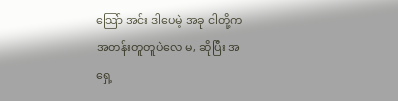သြော် အင်း ဒါပေမဲ့ အခု ငါတို့က အတန်းတူတူပဲလေ မ, ဆိုပြီး အရှေ့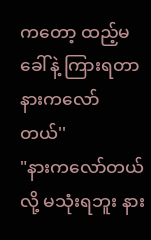ကတော့ ထည့်မခေါ်နဲ့ ကြားရတာ နားကလော်တယ်''
"နားကလော်တယ် လို့ မသုံးရဘူး နား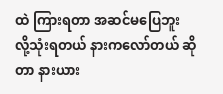ထဲ ကြားရတာ အဆင်မပြေဘူး လို့သုံးရတယ် နားကလော်တယ် ဆိုတာ နားယား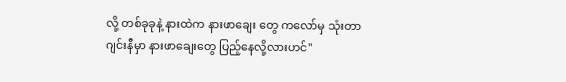လို့ တစ်ခုခုနဲ့ နားထဲက နားဖာချေး တွေ ကလော်မှ သုံးတာ ဂျင်းနီမှာ နားဖာချေးတွေ ပြည့်နေလို့လားဟင်''